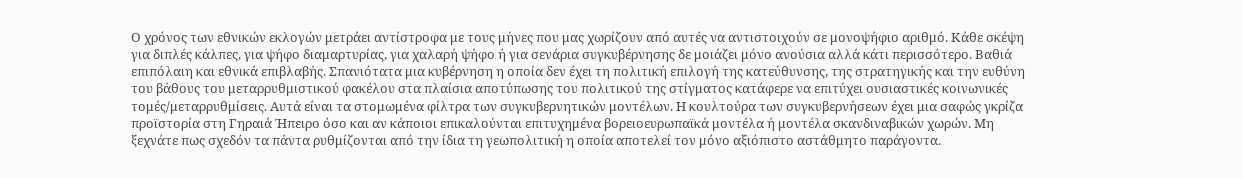Ο χρόνος των εθνικών εκλογών μετράει αντίστροφα με τους μήνες που μας χωρίζουν από αυτές να αντιστοιχούν σε μονοψήφιο αριθμό. Κάθε σκέψη για διπλές κάλπες, για ψήφο διαμαρτυρίας, για χαλαρή ψήφο ή για σενάρια συγκυβέρνησης δε μοιάζει μόνο ανούσια αλλά κάτι περισσότερο. Βαθιά επιπόλαιη και εθνικά επιβλαβής. Σπανιότατα μια κυβέρνηση η οποία δεν έχει τη πολιτική επιλογή της κατεύθυνσης, της στρατηγικής και την ευθύνη του βάθους του μεταρρυθμιστικού φακέλου στα πλαίσια αποτύπωσης του πολιτικού της στίγματος κατάφερε να επιτύχει ουσιαστικές κοινωνικές τομές/μεταρρυθμίσεις. Αυτά είναι τα στομωμένα φίλτρα των συγκυβερνητικών μοντέλων. Η κουλτούρα των συγκυβερνήσεων έχει μια σαφώς γκρίζα προϊστορία στη Γηραιά Ήπειρο όσο και αν κάποιοι επικαλούνται επιτυχημένα βορειοευρωπαϊκά μοντέλα ή μοντέλα σκανδιναβικών χωρών. Μη ξεχνάτε πως σχεδόν τα πάντα ρυθμίζονται από την ίδια τη γεωπολιτική η οποία αποτελεί τον μόνο αξιόπιστο αστάθμητο παράγοντα.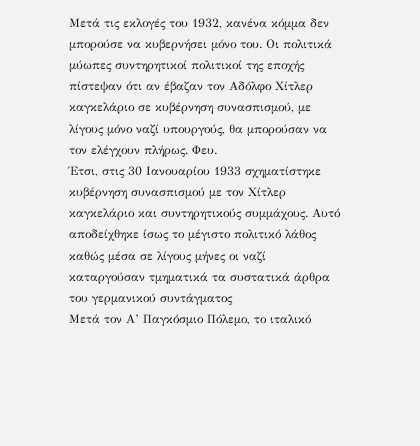Μετά τις εκλογές του 1932, κανένα κόμμα δεν μπορούσε να κυβερνήσει μόνο του. Οι πολιτικά μύωπες συντηρητικοί πολιτικοί της εποχής πίστεψαν ότι αν έβαζαν τον Αδόλφο Χίτλερ καγκελάριο σε κυβέρνηση συνασπισμού, με λίγους μόνο ναζί υπουργούς, θα μπορούσαν να τον ελέγχουν πλήρως. Φευ.
Έτσι, στις 30 Ιανουαρίου 1933 σχηματίστηκε κυβέρνηση συνασπισμού με τον Χίτλερ καγκελάριο και συντηρητικούς συμμάχους. Αυτό αποδείχθηκε ίσως το μέγιστο πολιτικό λάθος καθώς μέσα σε λίγους μήνες οι ναζί καταργούσαν τμηματικά τα συστατικά άρθρα του γερμανικού συντάγματος
Μετά τον Α’ Παγκόσμιο Πόλεμο, το ιταλικό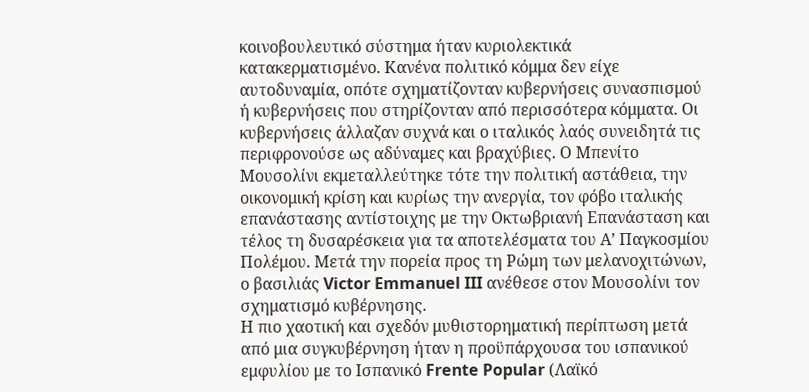κοινοβουλευτικό σύστημα ήταν κυριολεκτικά κατακερματισμένο. Κανένα πολιτικό κόμμα δεν είχε αυτοδυναμία, οπότε σχηματίζονταν κυβερνήσεις συνασπισμού ή κυβερνήσεις που στηρίζονταν από περισσότερα κόμματα. Οι κυβερνήσεις άλλαζαν συχνά και ο ιταλικός λαός συνειδητά τις περιφρονούσε ως αδύναμες και βραχύβιες. Ο Μπενίτο Μουσολίνι εκμεταλλεύτηκε τότε την πολιτική αστάθεια, την οικονομική κρίση και κυρίως την ανεργία, τον φόβο ιταλικής επανάστασης αντίστοιχης με την Οκτωβριανή Επανάσταση και τέλος τη δυσαρέσκεια για τα αποτελέσματα του Α’ Παγκοσμίου Πολέμου. Μετά την πορεία προς τη Ρώμη των μελανοχιτώνων, ο βασιλιάς Victor Emmanuel III ανέθεσε στον Μουσολίνι τον σχηματισμό κυβέρνησης.
Η πιο χαοτική και σχεδόν μυθιστορηματική περίπτωση μετά από μια συγκυβέρνηση ήταν η προϋπάρχουσα του ισπανικού εμφυλίου με το Ισπανικό Frente Popular (Λαϊκό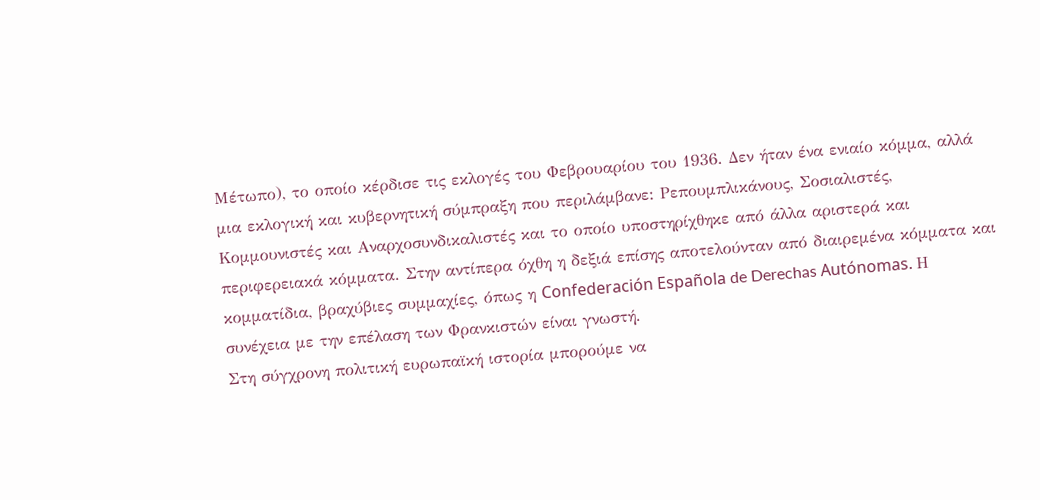Μέτωπο), το οποίο κέρδισε τις εκλογές του Φεβρουαρίου του 1936. Δεν ήταν ένα ενιαίο κόμμα, αλλά μια εκλογική και κυβερνητική σύμπραξη που περιλάμβανε: Ρεπουμπλικάνους, Σοσιαλιστές, Κομμουνιστές και Αναρχοσυνδικαλιστές και το οποίο υποστηρίχθηκε από άλλα αριστερά και περιφερειακά κόμματα. Στην αντίπερα όχθη η δεξιά επίσης αποτελούνταν από διαιρεμένα κόμματα και κομματίδια, βραχύβιες συμμαχίες, όπως η Confederación Española de Derechas Autónomas. Η συνέχεια με την επέλαση των Φρανκιστών είναι γνωστή.
Στη σύγχρονη πολιτική ευρωπαϊκή ιστορία μπορούμε να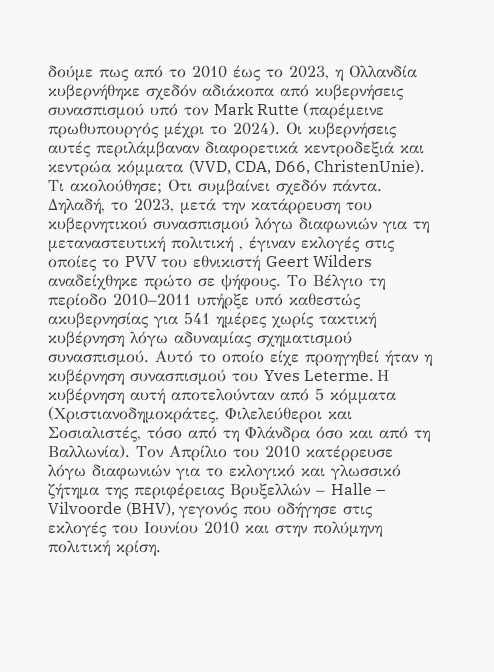δούμε πως από το 2010 έως το 2023, η Ολλανδία κυβερνήθηκε σχεδόν αδιάκοπα από κυβερνήσεις συνασπισμού υπό τον Mark Rutte (παρέμεινε πρωθυπουργός μέχρι το 2024). Οι κυβερνήσεις αυτές περιλάμβαναν διαφορετικά κεντροδεξιά και κεντρώα κόμματα (VVD, CDA, D66, ChristenUnie). Τι ακολούθησε; Οτι συμβαίνει σχεδόν πάντα. Δηλαδή, το 2023, μετά την κατάρρευση του κυβερνητικού συνασπισμού λόγω διαφωνιών για τη μεταναστευτική πολιτική , έγιναν εκλογές στις οποίες το PVV του εθνικιστή Geert Wilders αναδείχθηκε πρώτο σε ψήφους. Το Βέλγιο τη περίοδο 2010–2011 υπήρξε υπό καθεστώς ακυβερνησίας για 541 ημέρες χωρίς τακτική κυβέρνηση λόγω αδυναμίας σχηματισμού συνασπισμού. Αυτό το οποίο είχε προηγηθεί ήταν η κυβέρνηση συνασπισμού του Yves Leterme. Η κυβέρνηση αυτή αποτελούνταν από 5 κόμματα (Χριστιανοδημοκράτες, Φιλελεύθεροι και Σοσιαλιστές, τόσο από τη Φλάνδρα όσο και από τη Βαλλωνία). Τον Απρίλιο του 2010 κατέρρευσε λόγω διαφωνιών για το εκλογικό και γλωσσικό ζήτημα της περιφέρειας Βρυξελλών – Halle – Vilvoorde (BHV), γεγονός που οδήγησε στις εκλογές του Ιουνίου 2010 και στην πολύμηνη πολιτική κρίση.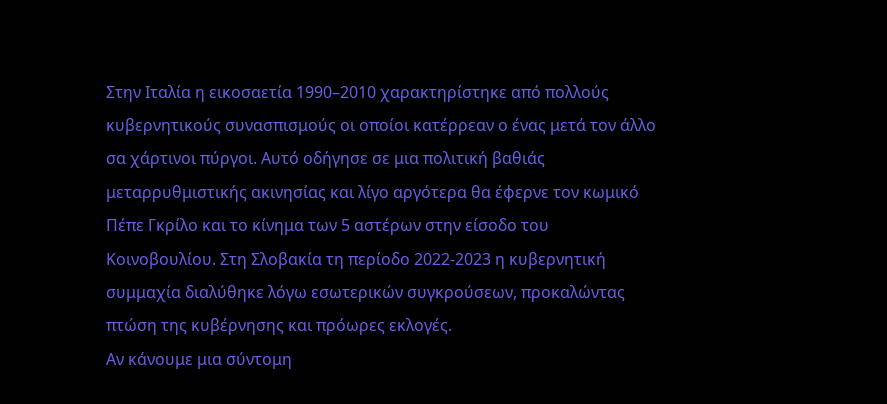Στην Ιταλία η εικοσαετία 1990–2010 χαρακτηρίστηκε από πολλούς κυβερνητικούς συνασπισμούς οι οποίοι κατέρρεαν ο ένας μετά τον άλλο σα χάρτινοι πύργοι. Αυτό οδήγησε σε μια πολιτική βαθιάς μεταρρυθμιστικής ακινησίας και λίγο αργότερα θα έφερνε τον κωμικό Πέπε Γκρίλο και το κίνημα των 5 αστέρων στην είσοδο του Κοινοβουλίου. Στη Σλοβακία τη περίοδο 2022-2023 η κυβερνητική συμμαχία διαλύθηκε λόγω εσωτερικών συγκρούσεων, προκαλώντας πτώση της κυβέρνησης και πρόωρες εκλογές.
Αν κάνουμε μια σύντομη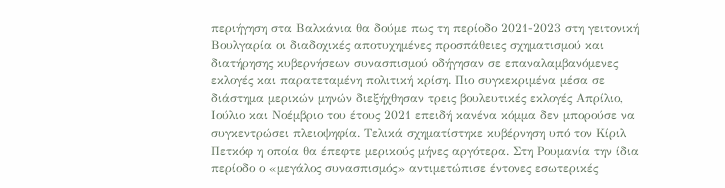περιήγηση στα Βαλκάνια θα δούμε πως τη περίοδο 2021-2023 στη γειτονική Βουλγαρία οι διαδοχικές αποτυχημένες προσπάθειες σχηματισμού και διατήρησης κυβερνήσεων συνασπισμού οδήγησαν σε επαναλαμβανόμενες εκλογές και παρατεταμένη πολιτική κρίση. Πιο συγκεκριμένα μέσα σε διάστημα μερικών μηνών διεξήχθησαν τρεις βουλευτικές εκλογές Απρίλιο, Ιούλιο και Νοέμβριο του έτους 2021 επειδή κανένα κόμμα δεν μπορούσε να συγκεντρώσει πλειοψηφία. Τελικά σχηματίστηκε κυβέρνηση υπό τον Κίριλ Πετκόφ η οποία θα έπεφτε μερικούς μήνες αργότερα. Στη Ρουμανία την ίδια περίοδο ο «μεγάλος συνασπισμός» αντιμετώπισε έντονες εσωτερικές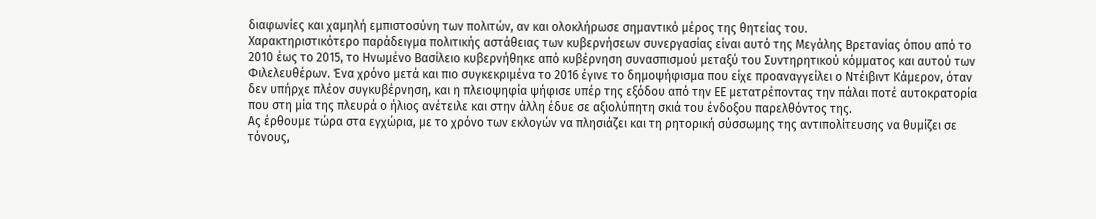διαφωνίες και χαμηλή εμπιστοσύνη των πολιτών, αν και ολοκλήρωσε σημαντικό μέρος της θητείας του.
Χαρακτηριστικότερο παράδειγμα πολιτικής αστάθειας των κυβερνήσεων συνεργασίας είναι αυτό της Μεγάλης Βρετανίας όπου από το 2010 έως το 2015, το Ηνωμένο Βασίλειο κυβερνήθηκε από κυβέρνηση συνασπισμού μεταξύ του Συντηρητικού κόμματος και αυτού των Φιλελευθέρων. Ένα χρόνο μετά και πιο συγκεκριμένα το 2016 έγινε το δημοψήφισμα που είχε προαναγγείλει ο Ντέιβιντ Κάμερον, όταν δεν υπήρχε πλέον συγκυβέρνηση, και η πλειοψηφία ψήφισε υπέρ της εξόδου από την ΕΕ μετατρέποντας την πάλαι ποτέ αυτοκρατορία που στη μία της πλευρά ο ήλιος ανέτειλε και στην άλλη έδυε σε αξιολύπητη σκιά του ένδοξου παρελθόντος της.
Ας έρθουμε τώρα στα εγχώρια, με το χρόνο των εκλογών να πλησιάζει και τη ρητορική σύσσωμης της αντιπολίτευσης να θυμίζει σε τόνους,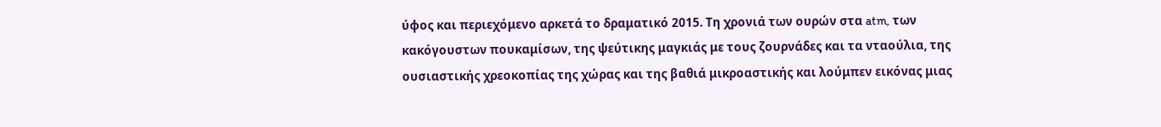ύφος και περιεχόμενο αρκετά το δραματικό 2015. Τη χρονιά των ουρών στα atm, των κακόγουστων πουκαμίσων, της ψεύτικης μαγκιάς με τους ζουρνάδες και τα νταούλια, της ουσιαστικής χρεοκοπίας της χώρας και της βαθιά μικροαστικής και λούμπεν εικόνας μιας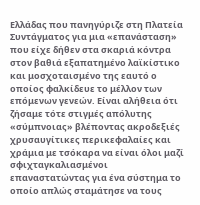Ελλάδας που πανηγύριζε στη Πλατεία Συντάγματος για μια «επανάσταση» που είχε δήθεν στα σκαριά κόντρα στον βαθιά εξαπατημένο λαϊκίστικο και μοσχοταισμένο της εαυτό ο οποίος φαλκίδευε το μέλλον των επόμενων γενεών. Είναι αλήθεια ότι ζήσαμε τότε στιγμές απόλυτης «σύμπνοιας» βλέποντας ακροδεξιές χρυσαυγίτικες περικεφαλαίες και χράμια με τσόκαρα να είναι όλοι μαζί σφιχταγκαλιασμένοι επαναστατώντας για ένα σύστημα το οποίο απλώς σταμάτησε να τους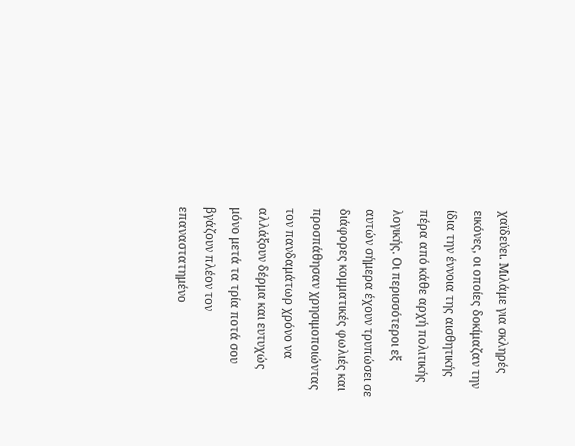χαϊδεύει. Μιλάμε για σκληρές εικόνες, οι οποίες δοκίμαζαν την ίδια την έννοια της αισθητικής πέρα από κάθε αρχή πολιτικής λογικής. Οι περισσότεροι εξ αυτών σήμερα έχουν τρυπώσει σε διάφορες κομματικές φωλιές και προσπάθησαν χρησιμοποιώντας τον πανδαμάτωρ χρόνο να αλλάξουν δέρμα και ευτυχώς μόνο μετά τα τρία ποτά σου βγάζουν πλέον τον επαναστατημένο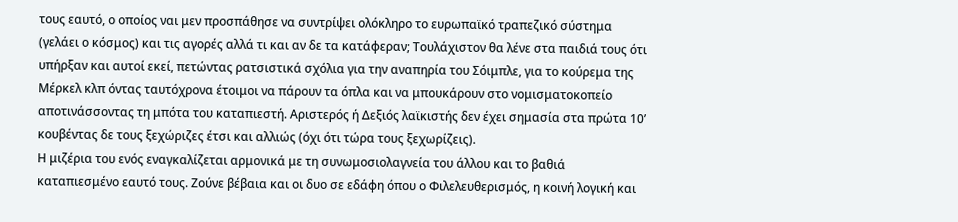τους εαυτό, ο οποίος ναι μεν προσπάθησε να συντρίψει ολόκληρο το ευρωπαϊκό τραπεζικό σύστημα (γελάει ο κόσμος) και τις αγορές αλλά τι και αν δε τα κατάφεραν; Τουλάχιστον θα λένε στα παιδιά τους ότι υπήρξαν και αυτοί εκεί, πετώντας ρατσιστικά σχόλια για την αναπηρία του Σόιμπλε, για το κούρεμα της Μέρκελ κλπ όντας ταυτόχρονα έτοιμοι να πάρουν τα όπλα και να μπουκάρουν στο νομισματοκοπείο αποτινάσσοντας τη μπότα του καταπιεστή. Αριστερός ή Δεξιός λαϊκιστής δεν έχει σημασία στα πρώτα 10’ κουβέντας δε τους ξεχώριζες έτσι και αλλιώς (όχι ότι τώρα τους ξεχωρίζεις).
Η μιζέρια του ενός εναγκαλίζεται αρμονικά με τη συνωμοσιολαγνεία του άλλου και το βαθιά καταπιεσμένο εαυτό τους. Ζούνε βέβαια και οι δυο σε εδάφη όπου ο Φιλελευθερισμός, η κοινή λογική και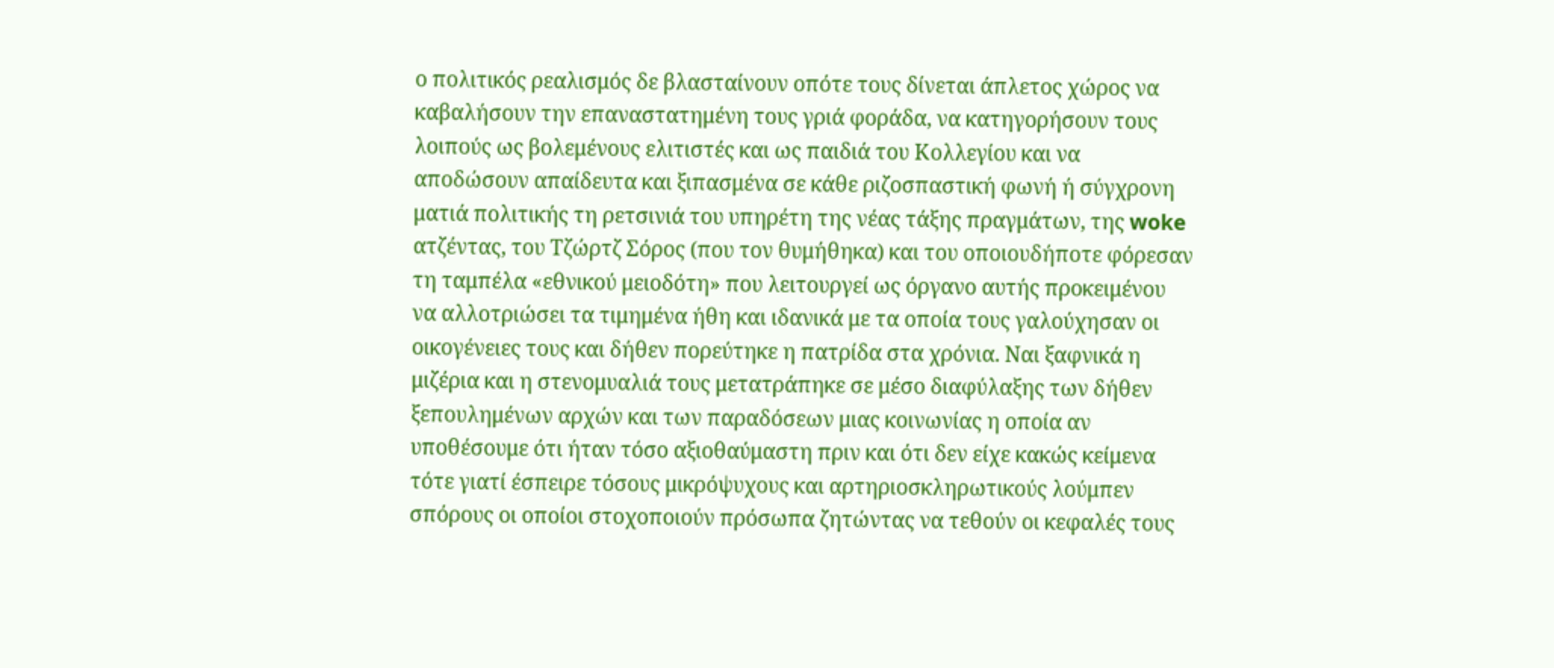ο πολιτικός ρεαλισμός δε βλασταίνουν οπότε τους δίνεται άπλετος χώρος να καβαλήσουν την επαναστατημένη τους γριά φοράδα, να κατηγορήσουν τους λοιπούς ως βολεμένους ελιτιστές και ως παιδιά του Κολλεγίου και να αποδώσουν απαίδευτα και ξιπασμένα σε κάθε ριζοσπαστική φωνή ή σύγχρονη ματιά πολιτικής τη ρετσινιά του υπηρέτη της νέας τάξης πραγμάτων, της woke ατζέντας, του Τζώρτζ Σόρος (που τον θυμήθηκα) και του οποιουδήποτε φόρεσαν τη ταμπέλα «εθνικού μειοδότη» που λειτουργεί ως όργανο αυτής προκειμένου να αλλοτριώσει τα τιμημένα ήθη και ιδανικά με τα οποία τους γαλούχησαν οι οικογένειες τους και δήθεν πορεύτηκε η πατρίδα στα χρόνια. Ναι ξαφνικά η μιζέρια και η στενομυαλιά τους μετατράπηκε σε μέσο διαφύλαξης των δήθεν ξεπουλημένων αρχών και των παραδόσεων μιας κοινωνίας η οποία αν υποθέσουμε ότι ήταν τόσο αξιοθαύμαστη πριν και ότι δεν είχε κακώς κείμενα τότε γιατί έσπειρε τόσους μικρόψυχους και αρτηριοσκληρωτικούς λούμπεν σπόρους οι οποίοι στοχοποιούν πρόσωπα ζητώντας να τεθούν οι κεφαλές τους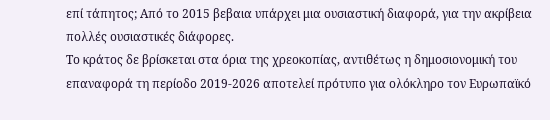επί τάπητος; Από το 2015 βεβαια υπάρχει μια ουσιαστική διαφορά, για την ακρίβεια πολλές ουσιαστικές διάφορες.
Το κράτος δε βρίσκεται στα όρια της χρεοκοπίας, αντιθέτως η δημοσιονομική του επαναφορά τη περίοδο 2019-2026 αποτελεί πρότυπο για ολόκληρο τον Ευρωπαϊκό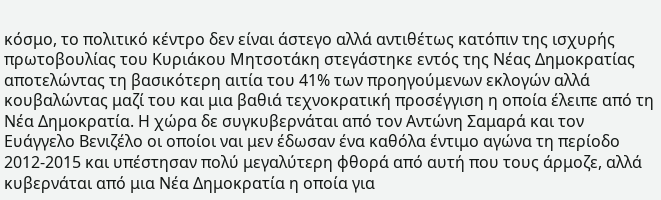κόσμο, το πολιτικό κέντρο δεν είναι άστεγο αλλά αντιθέτως κατόπιν της ισχυρής πρωτοβουλίας του Κυριάκου Μητσοτάκη στεγάστηκε εντός της Νέας Δημοκρατίας αποτελώντας τη βασικότερη αιτία του 41% των προηγούμενων εκλογών αλλά κουβαλώντας μαζί του και μια βαθιά τεχνοκρατική προσέγγιση η οποία έλειπε από τη Νέα Δημοκρατία. Η χώρα δε συγκυβερνάται από τον Αντώνη Σαμαρά και τον Ευάγγελο Βενιζέλο οι οποίοι ναι μεν έδωσαν ένα καθόλα έντιμο αγώνα τη περίοδο 2012-2015 και υπέστησαν πολύ μεγαλύτερη φθορά από αυτή που τους άρμοζε, αλλά κυβερνάται από μια Νέα Δημοκρατία η οποία για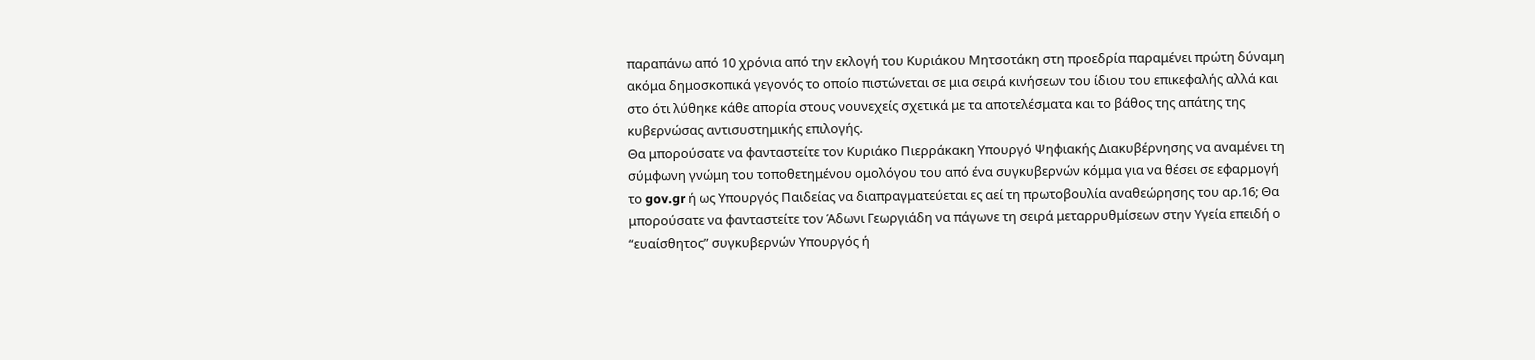παραπάνω από 10 χρόνια από την εκλογή του Κυριάκου Μητσοτάκη στη προεδρία παραμένει πρώτη δύναμη ακόμα δημοσκοπικά γεγονός το οποίο πιστώνεται σε μια σειρά κινήσεων του ίδιου του επικεφαλής αλλά και στο ότι λύθηκε κάθε απορία στους νουνεχείς σχετικά με τα αποτελέσματα και το βάθος της απάτης της κυβερνώσας αντισυστημικής επιλογής.
Θα μπορούσατε να φανταστείτε τον Κυριάκο Πιερράκακη Υπουργό Ψηφιακής Διακυβέρνησης να αναμένει τη σύμφωνη γνώμη του τοποθετημένου ομολόγου του από ένα συγκυβερνών κόμμα για να θέσει σε εφαρμογή το gov.gr ή ως Υπουργός Παιδείας να διαπραγματεύεται ες αεί τη πρωτοβουλία αναθεώρησης του αρ.16; Θα μπορούσατε να φανταστείτε τον Άδωνι Γεωργιάδη να πάγωνε τη σειρά μεταρρυθμίσεων στην Υγεία επειδή ο “ευαίσθητος” συγκυβερνών Υπουργός ή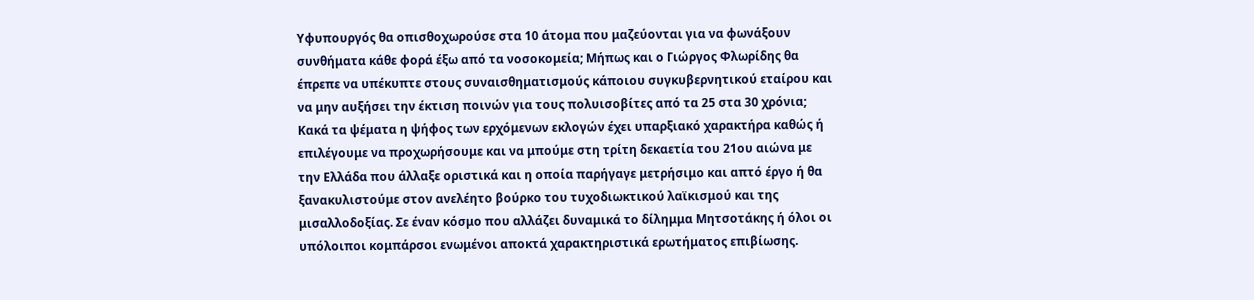Υφυπουργός θα οπισθοχωρούσε στα 10 άτομα που μαζεύονται για να φωνάξουν συνθήματα κάθε φορά έξω από τα νοσοκομεία; Μήπως και ο Γιώργος Φλωρίδης θα έπρεπε να υπέκυπτε στους συναισθηματισμούς κάποιου συγκυβερνητικού εταίρου και να μην αυξήσει την έκτιση ποινών για τους πολυισοβίτες από τα 25 στα 30 χρόνια; Κακά τα ψέματα η ψήφος των ερχόμενων εκλογών έχει υπαρξιακό χαρακτήρα καθώς ή επιλέγουμε να προχωρήσουμε και να μπούμε στη τρίτη δεκαετία του 21ου αιώνα με την Ελλάδα που άλλαξε οριστικά και η οποία παρήγαγε μετρήσιμο και απτό έργο ή θα ξανακυλιστούμε στον ανελέητο βούρκο του τυχοδιωκτικού λαϊκισμού και της μισαλλοδοξίας. Σε έναν κόσμο που αλλάζει δυναμικά το δίλημμα Μητσοτάκης ή όλοι οι υπόλοιποι κομπάρσοι ενωμένοι αποκτά χαρακτηριστικά ερωτήματος επιβίωσης.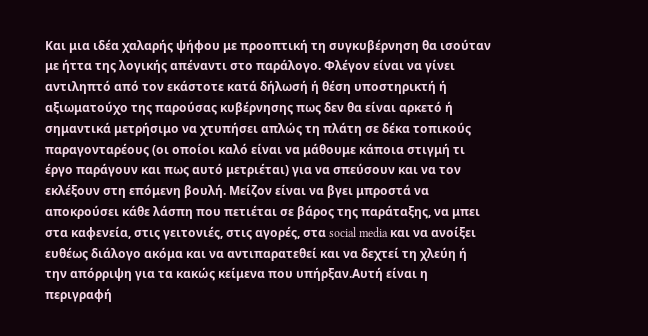Και μια ιδέα χαλαρής ψήφου με προοπτική τη συγκυβέρνηση θα ισούταν με ήττα της λογικής απέναντι στο παράλογο. Φλέγον είναι να γίνει αντιληπτό από τον εκάστοτε κατά δήλωσή ή θέση υποστηρικτή ή αξιωματούχο της παρούσας κυβέρνησης πως δεν θα είναι αρκετό ή σημαντικά μετρήσιμο να χτυπήσει απλώς τη πλάτη σε δέκα τοπικούς παραγονταρέους (οι οποίοι καλό είναι να μάθουμε κάποια στιγμή τι έργο παράγουν και πως αυτό μετριέται) για να σπεύσουν και να τον εκλέξουν στη επόμενη βουλή. Μείζον είναι να βγει μπροστά να αποκρούσει κάθε λάσπη που πετιέται σε βάρος της παράταξης, να μπει στα καφενεία, στις γειτονιές, στις αγορές, στα social media και να ανοίξει ευθέως διάλογο ακόμα και να αντιπαρατεθεί και να δεχτεί τη χλεύη ή την απόρριψη για τα κακώς κείμενα που υπήρξαν.Αυτή είναι η περιγραφή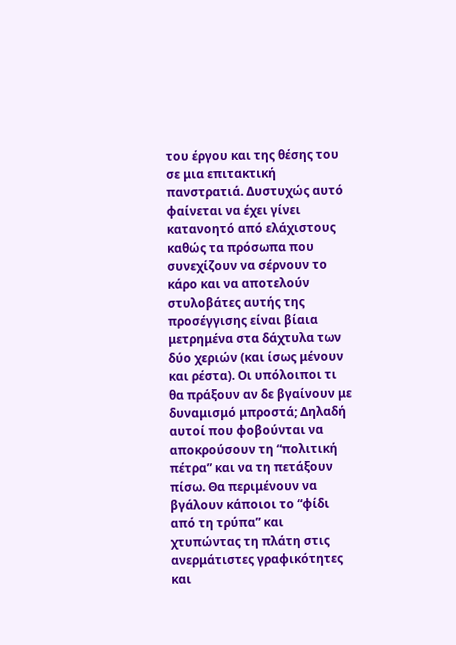του έργου και της θέσης του σε μια επιτακτική πανστρατιά. Δυστυχώς αυτό φαίνεται να έχει γίνει κατανοητό από ελάχιστους καθώς τα πρόσωπα που συνεχίζουν να σέρνουν το κάρο και να αποτελούν στυλοβάτες αυτής της προσέγγισης είναι βίαια μετρημένα στα δάχτυλα των δύο χεριών (και ίσως μένουν και ρέστα). Οι υπόλοιποι τι θα πράξουν αν δε βγαίνουν με δυναμισμό μπροστά; Δηλαδή αυτοί που φοβούνται να αποκρούσουν τη “πολιτική πέτρα” και να τη πετάξουν πίσω. Θα περιμένουν να βγάλουν κάποιοι το “φίδι από τη τρύπα” και χτυπώντας τη πλάτη στις ανερμάτιστες γραφικότητες και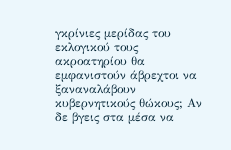γκρίνιες μερίδας του εκλογικού τους ακροατηρίου θα εμφανιστούν άβρεχτοι να ξαναναλάβουν κυβερνητικούς θώκους; Αν δε βγεις στα μέσα να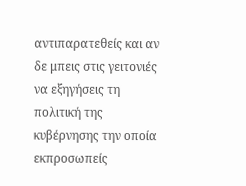αντιπαρατεθείς και αν δε μπεις στις γειτονιές να εξηγήσεις τη πολιτική της κυβέρνησης την οποία εκπροσωπείς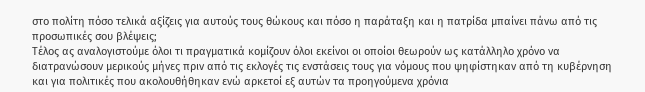στο πολίτη πόσο τελικά αξίζεις για αυτούς τους θώκους και πόσο η παράταξη και η πατρίδα μπαίνει πάνω από τις προσωπικές σου βλέψεις;
Τέλος ας αναλογιστούμε όλοι τι πραγματικά κομίζουν όλοι εκείνοι οι οποίοι θεωρούν ως κατάλληλο χρόνο να διατρανώσουν μερικούς μήνες πριν από τις εκλογές τις ενστάσεις τους για νόμους που ψηφίστηκαν από τη κυβέρνηση και για πολιτικές που ακολουθήθηκαν ενώ αρκετοί εξ αυτών τα προηγούμενα χρόνια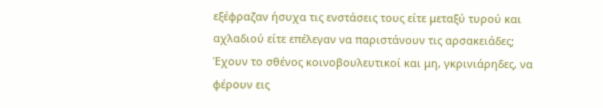εξέφραζαν ήσυχα τις ενστάσεις τους είτε μεταξύ τυρού και αχλαδιού είτε επέλεγαν να παριστάνουν τις αρσακειάδες; Έχουν το σθένος κοινοβουλευτικοί και μη, γκρινιάρηδες, να φέρουν εις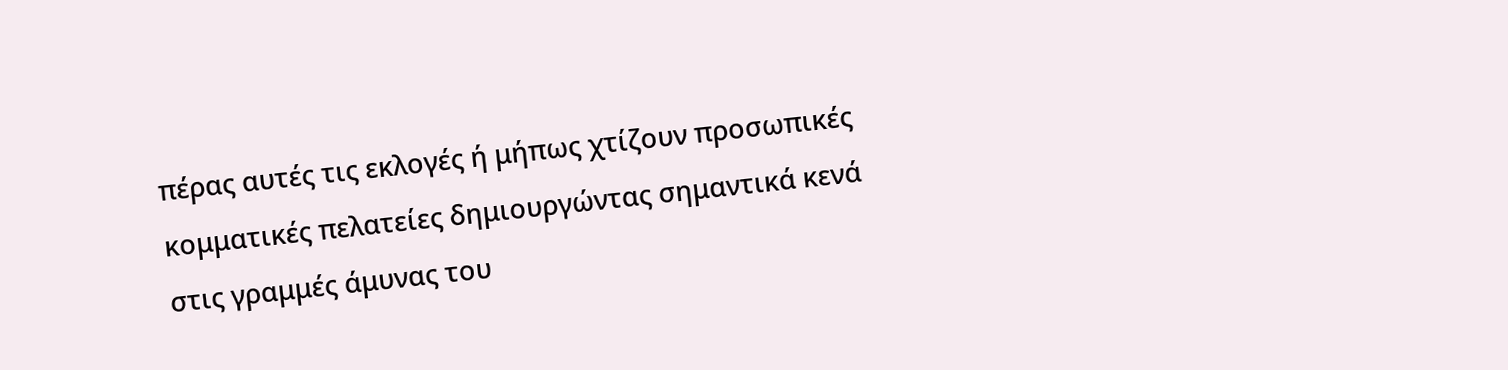πέρας αυτές τις εκλογές ή μήπως χτίζουν προσωπικές κομματικές πελατείες δημιουργώντας σημαντικά κενά στις γραμμές άμυνας του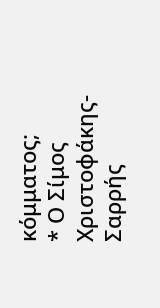κόμματος;
* Ο Σίμος Χριστοφάκης-Σαρρής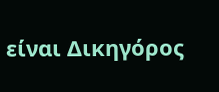είναι Δικηγόρος